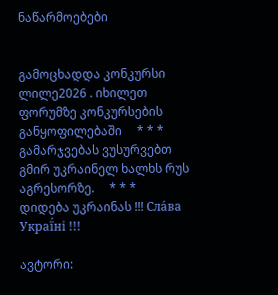ნაწარმოებები


გამოცხადდა კონკურსი ლილე2026 . იხილეთ ფორუმზე კონკურსების განყოფილებაში     * * *     გამარჯვებას ვუსურვებთ გმირ უკრაინელ ხალხს რუს აგრესორზე.     * * *     დიდება უკრაინას !!! Сла́ва Украї́ні !!!

ავტორი: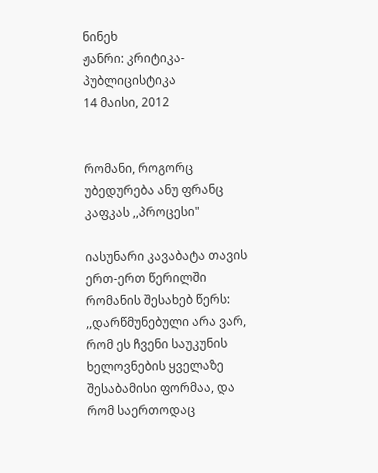ნინეხ
ჟანრი: კრიტიკა-პუბლიცისტიკა
14 მაისი, 2012


რომანი, როგორც უბედურება ანუ ფრანც კაფკას ,,პროცესი"

იასუნარი კავაბატა თავის ერთ-ერთ წერილში რომანის შესახებ წერს: ,,დარწმუნებული არა ვარ, რომ ეს ჩვენი საუკუნის ხელოვნების ყველაზე შესაბამისი ფორმაა, და რომ საერთოდაც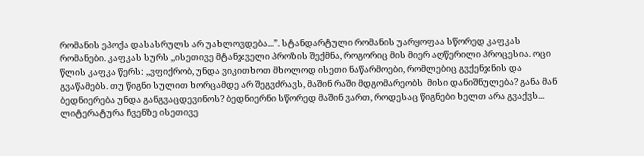რომანის ეპოქა დასასრულს არ უახლოვდება...”. სტანდარტული რომანის უარყოფაა სწორედ კაფკას რომანები. კაფკას სურს ,,ისეთივე მტანჯველი პროზის შექმნა, როგორიც მის მიერ აღწერილი პროცესია. ოცი წლის კაფკა წერს: ,,ვფიქრობ, უნდა ვიკითხოთ მხოლოდ ისეთი ნაწარმოები, რომლებიც გვქენჯნის და გვაწამებს. თუ წიგნი სულით ხორცამდე არ შეგვძრავს, მაშინ რაში მდგომარეობს  მისი დანიშნულება? განა მან ბედნიერება უნდა განგვაცდევინოს? ბედნიერნი სწორედ მაშინ ვართ, როდესაც წიგნები ხელთ არა გვაქვს... ლიტერატურა ჩვენზე ისეთივე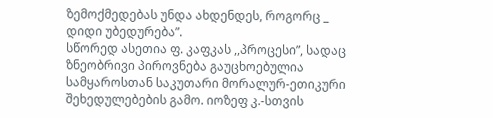ზემოქმედებას უნდა ახდენდეს, როგორც _ დიდი უბედურება”.
სწორედ ასეთია ფ. კაფკას ,,პროცესი”, სადაც ზნეობრივი პიროვნება გაუცხოებულია სამყაროსთან საკუთარი მორალურ-ეთიკური შეხედულებების გამო. იოზეფ კ.-სთვის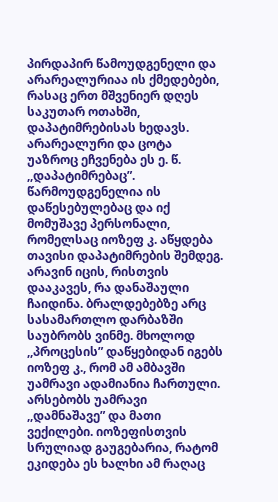პირდაპირ წამოუდგენელი და არარეალურიაა ის ქმედებები, რასაც ერთ მშვენიერ დღეს საკუთარ ოთახში, დაპატიმრებისას ხედავს. არარეალური და ცოტა უაზროც ეჩვენება ეს ე. წ. ,,დაპატიმრებაც”. წარმოუდგენელია ის დაწესებულებაც და იქ მომუშავე პერსონალი, რომელსაც იოზეფ კ. აწყდება თავისი დაპატიმრების შემდეგ. არავინ იცის, რისთვის დააკავეს, რა დანაშაული ჩაიდინა. ბრალდებებზე არც სასამართლო დარბაზში საუბრობს ვინმე. მხოლოდ ,,პროცესის” დაწყებიდან იგებს იოზეფ კ., რომ ამ ამბავში უამრავი ადამიანია ჩართული. არსებობს უამრავი ,,დამნაშავე” და მათი ვექილები. იოზეფისთვის სრულიად გაუგებარია, რატომ ეკიდება ეს ხალხი ამ რაღაც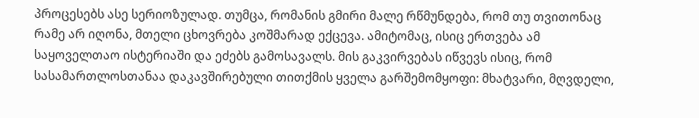პროცესებს ასე სერიოზულად. თუმცა, რომანის გმირი მალე რწმუნდება, რომ თუ თვითონაც რამე არ იღონა, მთელი ცხოვრება კოშმარად ექცევა. ამიტომაც, ისიც ერთვება ამ საყოველთაო ისტერიაში და ეძებს გამოსავალს. მის გაკვირვებას იწვევს ისიც, რომ სასამართლოსთანაა დაკავშირებული თითქმის ყველა გარშემომყოფი: მხატვარი, მღვდელი,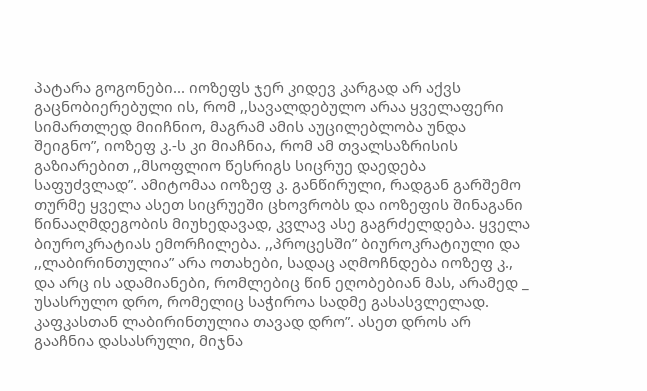პატარა გოგონები... იოზეფს ჯერ კიდევ კარგად არ აქვს გაცნობიერებული ის, რომ ,,სავალდებულო არაა ყველაფერი სიმართლედ მიიჩნიო, მაგრამ ამის აუცილებლობა უნდა შეიგნო”, იოზეფ კ.-ს კი მიაჩნია, რომ ამ თვალსაზრისის გაზიარებით ,,მსოფლიო წესრიგს სიცრუე დაედება საფუძვლად”. ამიტომაა იოზეფ კ. განწირული, რადგან გარშემო თურმე ყველა ასეთ სიცრუეში ცხოვრობს და იოზეფის შინაგანი წინააღმდეგობის მიუხედავად, კვლავ ასე გაგრძელდება. ყველა ბიუროკრატიას ემორჩილება. ,,პროცესში” ბიუროკრატიული და ,,ლაბირინთულია” არა ოთახები, სადაც აღმოჩნდება იოზეფ კ., და არც ის ადამიანები, რომლებიც წინ ეღობებიან მას, არამედ _ უსასრულო დრო, რომელიც საჭიროა სადმე გასასვლელად. კაფკასთან ლაბირინთულია თავად დრო”. ასეთ დროს არ გააჩნია დასასრული, მიჯნა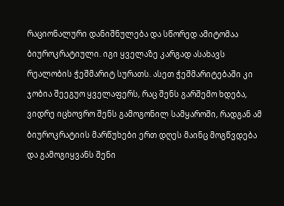რაციონალური დანიშნულება და სწორედ ამიტომაა ბიუროკრატიული. იგი ყველაზე კარგად ასახავს რეალობის ჭეშმარიტ სურათს. ასეთ ჭეშმარიტებაში კი ჯობია შეეგუო ყველაფერს, რაც შენს გარშემო ხდება, ვიდრე იცხოვრო შენს გამოგონილ სამყაროში, რადგან ამ ბიუროკრატიის მარწუხები ერთ დღეს მაინც მოგწვდება და გამოგიყვანს შენი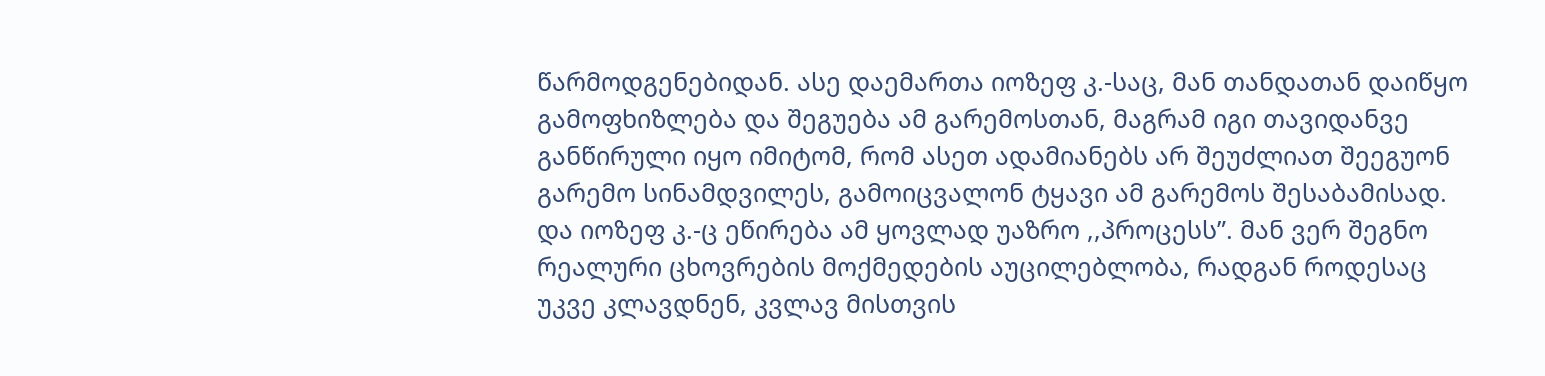წარმოდგენებიდან. ასე დაემართა იოზეფ კ.-საც, მან თანდათან დაიწყო გამოფხიზლება და შეგუება ამ გარემოსთან, მაგრამ იგი თავიდანვე განწირული იყო იმიტომ, რომ ასეთ ადამიანებს არ შეუძლიათ შეეგუონ გარემო სინამდვილეს, გამოიცვალონ ტყავი ამ გარემოს შესაბამისად. და იოზეფ კ.-ც ეწირება ამ ყოვლად უაზრო ,,პროცესს”. მან ვერ შეგნო რეალური ცხოვრების მოქმედების აუცილებლობა, რადგან როდესაც უკვე კლავდნენ, კვლავ მისთვის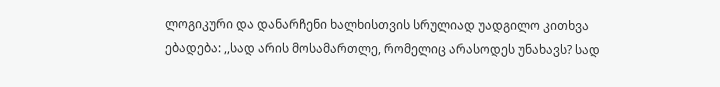ლოგიკური და დანარჩენი ხალხისთვის სრულიად უადგილო კითხვა ებადება: ,,სად არის მოსამართლე, რომელიც არასოდეს უნახავს? სად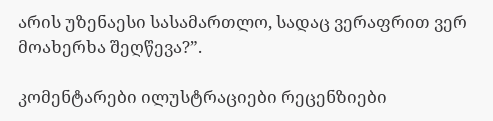არის უზენაესი სასამართლო, სადაც ვერაფრით ვერ მოახერხა შეღწევა?”.

კომენტარები ილუსტრაციები რეცენზიები